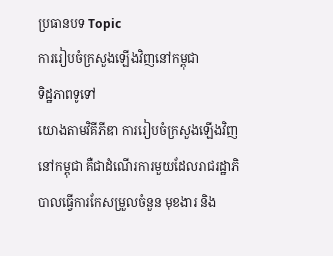ប្រធានបទ Topic
ការរៀបចំក្រសួងឡើងវិញនៅកម្ពុជា
ទិដ្ឋភាពទូទៅ
យោងតាមវិគីភីឌា ការរៀបចំក្រសួងឡើងវិញនៅកម្ពុជា គឺជាដំណើរការមួយដែលរាជរដ្ឋាភិបាលធ្វើការកែសម្រួលចំនួន មុខងារ និង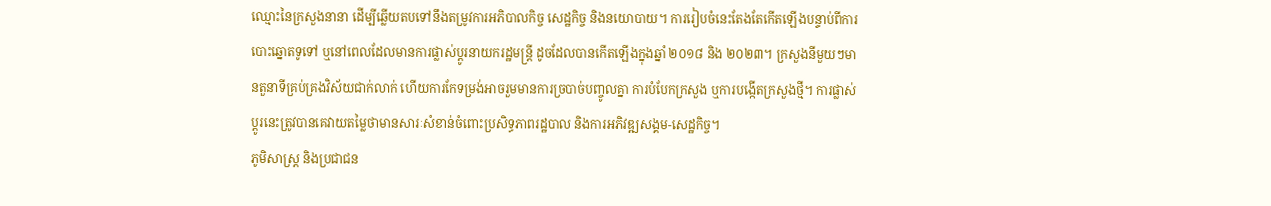ឈ្មោះនៃក្រសួងនានា ដើម្បីឆ្លើយតបទៅនឹងតម្រូវការអភិបាលកិច្ច សេដ្ឋកិច្ច និងនយោបាយ។ ការរៀបចំនេះតែងតែកើតឡើងបន្ទាប់ពីការបោះឆ្នោតទូទៅ ឬនៅពេលដែលមានការផ្លាស់ប្តូរនាយករដ្ឋមន្ត្រី ដូចដែលបានកើតឡើងក្នុងឆ្នាំ ២០១៨ និង ២០២៣។ ក្រសួងនីមួយៗមានតួនាទីគ្រប់គ្រងវិស័យជាក់លាក់ ហើយការកែទម្រង់អាចរួមមានការច្របាច់បញ្ចូលគ្នា ការបំបែកក្រសួង ឬការបង្កើតក្រសួងថ្មី។ ការផ្លាស់ប្តូរនេះត្រូវបានគេវាយតម្លៃថាមានសារៈសំខាន់ចំពោះប្រសិទ្ធភាពរដ្ឋបាល និងការអភិវឌ្ឍសង្គម-សេដ្ឋកិច្ច។
ភូមិសាស្ត្រ និងប្រជាជន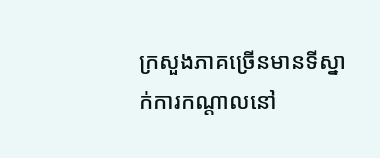ក្រសួងភាគច្រើនមានទីស្នាក់ការកណ្តាលនៅ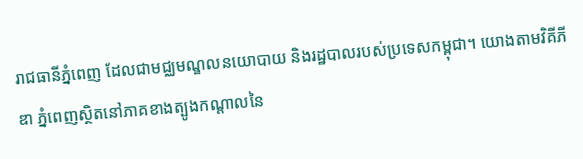រាជធានីភ្នំពេញ ដែលជាមជ្ឈមណ្ឌលនយោបាយ និងរដ្ឋបាលរបស់ប្រទេសកម្ពុជា។ យោងតាមវិគីភីឌា ភ្នំពេញស្ថិតនៅភាគខាងត្បូងកណ្តាលនៃ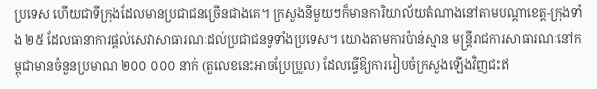ប្រទេស ហើយជាទីក្រុងដែលមានប្រជាជនច្រើនជាងគេ។ ក្រសួងនីមួយៗក៏មានការិយាល័យតំណាងនៅតាមបណ្តាខេត្ត-ក្រុងទាំង ២៥ ដែលធានាការផ្តល់សេវាសាធារណៈដល់ប្រជាជនទូទាំងប្រទេស។ យោងតាមការប៉ាន់ស្មាន មន្ត្រីរាជការសាធារណៈនៅកម្ពុជាមានចំនួនប្រមាណ ២០០ ០០០ នាក់ (តួលេខនេះអាចប្រែប្រួល) ដែលធ្វើឱ្យការរៀបចំក្រសួងឡើងវិញជះឥ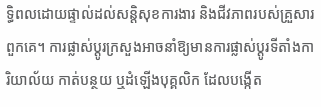ទ្ធិពលដោយផ្ទាល់ដល់សន្តិសុខការងារ និងជីវភាពរបស់គ្រួសារពួកគេ។ ការផ្លាស់ប្តូរក្រសួងអាចនាំឱ្យមានការផ្លាស់ប្តូរទីតាំងការិយាល័យ កាត់បន្ថយ ឬដំឡើងបុគ្គលិក ដែលបង្កើត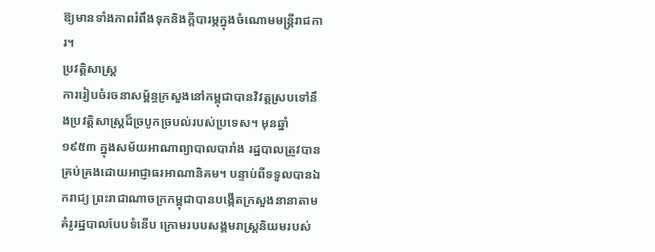ឱ្យមានទាំងភាពរំពឹងទុកនិងក្តីបារម្ភក្នុងចំណោមមន្ត្រីរាជការ។
ប្រវត្តិសាស្ត្រ
ការរៀបចំរចនាសម្ព័ន្ធក្រសួងនៅកម្ពុជាបានវិវត្តស្របទៅនឹងប្រវត្តិសាស្ត្រដ៏ច្របូកច្របល់របស់ប្រទេស។ មុនឆ្នាំ ១៩៥៣ ក្នុងសម័យអាណាព្យាបាលបារាំង រដ្ឋបាលត្រូវបានគ្រប់គ្រងដោយអាជ្ញាធរអាណានិគម។ បន្ទាប់ពីទទួលបានឯករាជ្យ ព្រះរាជាណាចក្រកម្ពុជាបានបង្កើតក្រសួងនានាតាមគំរូរដ្ឋបាលបែបទំនើប ក្រោមរបបសង្គមរាស្ត្រនិយមរបស់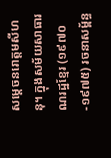សម្តេចនរោត្តមសីហនុ។ ក្នុងសម័យសាធារណរដ្ឋខ្មែរ (១៩៧០-១៩៧៥) រចនាសម្ព័ន្ធ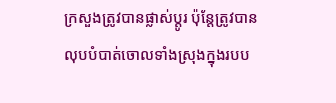ក្រសួងត្រូវបានផ្លាស់ប្តូរ ប៉ុន្តែត្រូវបានលុបបំបាត់ចោលទាំងស្រុងក្នុងរបប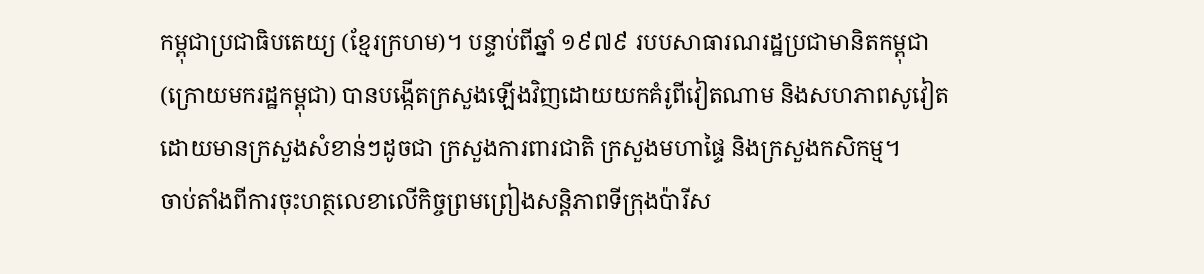កម្ពុជាប្រជាធិបតេយ្យ (ខ្មែរក្រហម)។ បន្ទាប់ពីឆ្នាំ ១៩៧៩ របបសាធារណរដ្ឋប្រជាមានិតកម្ពុជា (ក្រោយមករដ្ឋកម្ពុជា) បានបង្កើតក្រសួងឡើងវិញដោយយកគំរូពីវៀតណាម និងសហភាពសូវៀត ដោយមានក្រសួងសំខាន់ៗដូចជា ក្រសួងការពារជាតិ ក្រសួងមហាផ្ទៃ និងក្រសួងកសិកម្ម។
ចាប់តាំងពីការចុះហត្ថលេខាលើកិច្ចព្រមព្រៀងសន្តិភាពទីក្រុងប៉ារីស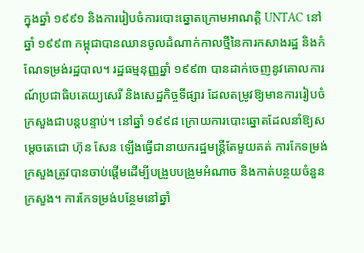ក្នុងឆ្នាំ ១៩៩១ និងការរៀបចំការបោះឆ្នោតក្រោមអាណត្តិ UNTAC នៅឆ្នាំ ១៩៩៣ កម្ពុជាបានឈានចូលដំណាក់កាលថ្មីនៃការកសាងរដ្ឋ និងកំណែទម្រង់រដ្ឋបាល។ រដ្ឋធម្មនុញ្ញឆ្នាំ ១៩៩៣ បានដាក់ចេញនូវគោលការណ៍ប្រជាធិបតេយ្យសេរី និងសេដ្ឋកិច្ចទីផ្សារ ដែលតម្រូវឱ្យមានការរៀបចំក្រសួងជាបន្តបន្ទាប់។ នៅឆ្នាំ ១៩៩៨ ក្រោយការបោះឆ្នោតដែលនាំឱ្យសម្តេចតេជោ ហ៊ុន សែន ឡើងធ្វើជានាយករដ្ឋមន្ត្រីតែមួយគត់ ការកែទម្រង់ក្រសួងត្រូវបានចាប់ផ្តើមដើម្បីបង្រួបបង្រួមអំណាច និងកាត់បន្ថយចំនួនក្រសួង។ ការកែទម្រង់បន្ថែមនៅឆ្នាំ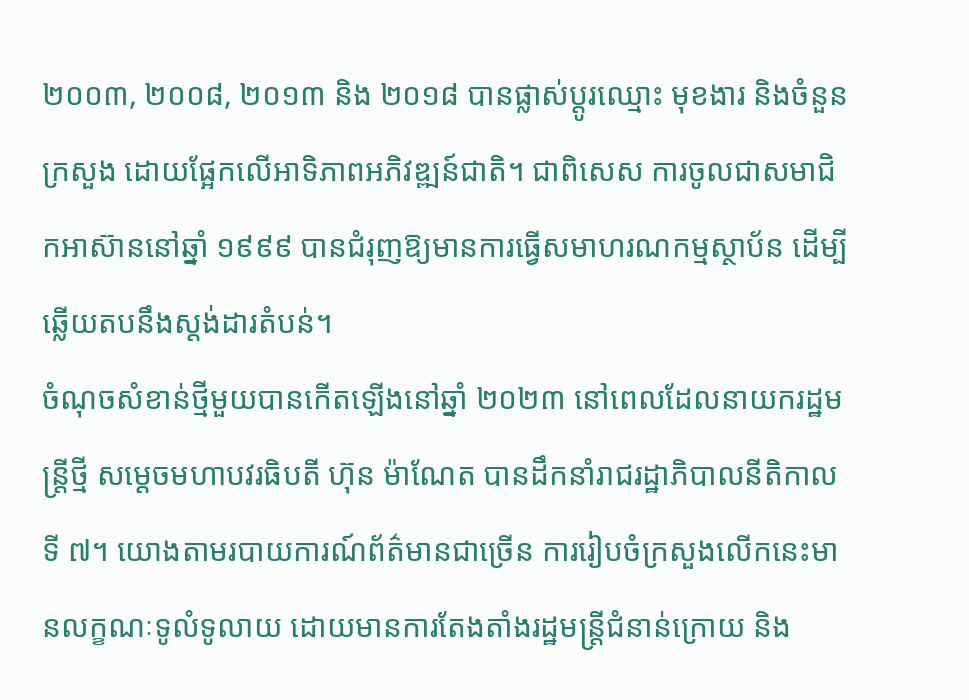២០០៣, ២០០៨, ២០១៣ និង ២០១៨ បានផ្លាស់ប្តូរឈ្មោះ មុខងារ និងចំនួនក្រសួង ដោយផ្អែកលើអាទិភាពអភិវឌ្ឍន៍ជាតិ។ ជាពិសេស ការចូលជាសមាជិកអាស៊ាននៅឆ្នាំ ១៩៩៩ បានជំរុញឱ្យមានការធ្វើសមាហរណកម្មស្ថាប័ន ដើម្បីឆ្លើយតបនឹងស្តង់ដារតំបន់។
ចំណុចសំខាន់ថ្មីមួយបានកើតឡើងនៅឆ្នាំ ២០២៣ នៅពេលដែលនាយករដ្ឋមន្ត្រីថ្មី សម្តេចមហាបវរធិបតី ហ៊ុន ម៉ាណែត បានដឹកនាំរាជរដ្ឋាភិបាលនីតិកាលទី ៧។ យោងតាមរបាយការណ៍ព័ត៌មានជាច្រើន ការរៀបចំក្រសួងលើកនេះមានលក្ខណៈទូលំទូលាយ ដោយមានការតែងតាំងរដ្ឋមន្ត្រីជំនាន់ក្រោយ និង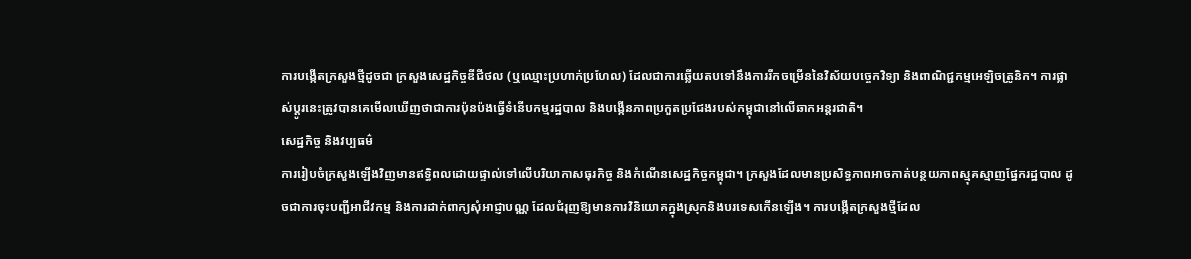ការបង្កើតក្រសួងថ្មីដូចជា ក្រសួងសេដ្ឋកិច្ចឌីជីថល (ឬឈ្មោះប្រហាក់ប្រហែល) ដែលជាការឆ្លើយតបទៅនឹងការរីកចម្រើននៃវិស័យបច្ចេកវិទ្យា និងពាណិជ្ជកម្មអេឡិចត្រូនិក។ ការផ្លាស់ប្តូរនេះត្រូវបានគេមើលឃើញថាជាការប៉ុនប៉ងធ្វើទំនើបកម្មរដ្ឋបាល និងបង្កើនភាពប្រកួតប្រជែងរបស់កម្ពុជានៅលើឆាកអន្តរជាតិ។
សេដ្ឋកិច្ច និងវប្បធម៌
ការរៀបចំក្រសួងឡើងវិញមានឥទ្ធិពលដោយផ្ទាល់ទៅលើបរិយាកាសធុរកិច្ច និងកំណើនសេដ្ឋកិច្ចកម្ពុជា។ ក្រសួងដែលមានប្រសិទ្ធភាពអាចកាត់បន្ថយភាពស្មុគស្មាញផ្នែករដ្ឋបាល ដូចជាការចុះបញ្ជីអាជីវកម្ម និងការដាក់ពាក្យសុំអាជ្ញាបណ្ណ ដែលជំរុញឱ្យមានការវិនិយោគក្នុងស្រុកនិងបរទេសកើនឡើង។ ការបង្កើតក្រសួងថ្មីដែល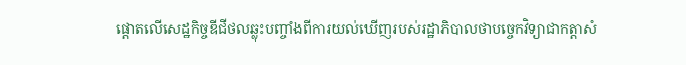ផ្តោតលើសេដ្ឋកិច្ចឌីជីថលឆ្លុះបញ្ចាំងពីការយល់ឃើញរបស់រដ្ឋាភិបាលថាបច្ចេកវិទ្យាជាកត្តាសំ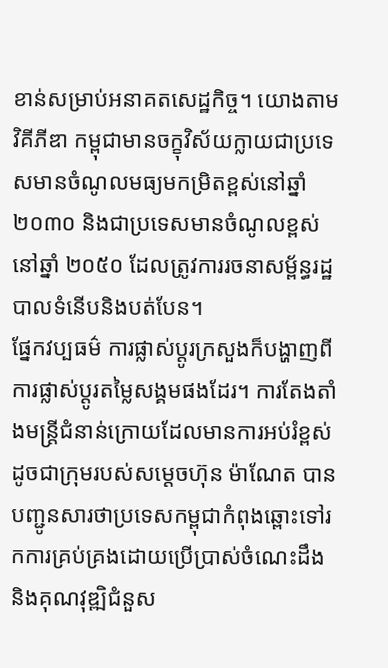ខាន់សម្រាប់អនាគតសេដ្ឋកិច្ច។ យោងតាមវិគីភីឌា កម្ពុជាមានចក្ខុវិស័យក្លាយជាប្រទេសមានចំណូលមធ្យមកម្រិតខ្ពស់នៅឆ្នាំ ២០៣០ និងជាប្រទេសមានចំណូលខ្ពស់នៅឆ្នាំ ២០៥០ ដែលត្រូវការរចនាសម្ព័ន្ធរដ្ឋបាលទំនើបនិងបត់បែន។
ផ្នែកវប្បធម៌ ការផ្លាស់ប្តូរក្រសួងក៏បង្ហាញពីការផ្លាស់ប្តូរតម្លៃសង្គមផងដែរ។ ការតែងតាំងមន្ត្រីជំនាន់ក្រោយដែលមានការអប់រំខ្ពស់ ដូចជាក្រុមរបស់សម្តេចហ៊ុន ម៉ាណែត បានបញ្ជូនសារថាប្រទេសកម្ពុជាកំពុងឆ្ពោះទៅរកការគ្រប់គ្រងដោយប្រើប្រាស់ចំណេះដឹង និងគុណវុឌ្ឍិជំនួស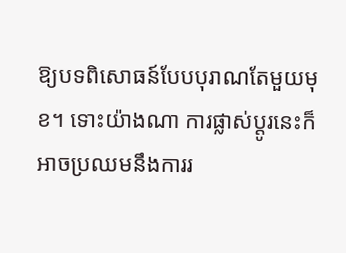ឱ្យបទពិសោធន៍បែបបុរាណតែមួយមុខ។ ទោះយ៉ាងណា ការផ្លាស់ប្តូរនេះក៏អាចប្រឈមនឹងការរ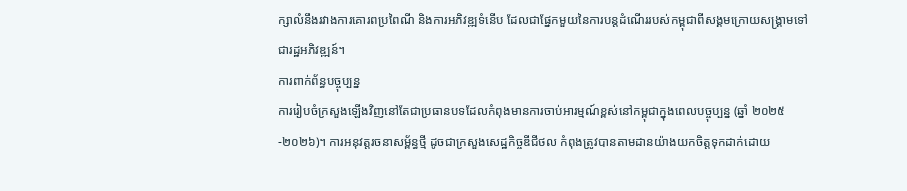ក្សាលំនឹងរវាងការគោរពប្រពៃណី និងការអភិវឌ្ឍទំនើប ដែលជាផ្នែកមួយនៃការបន្តដំណើររបស់កម្ពុជាពីសង្គមក្រោយសង្គ្រាមទៅជារដ្ឋអភិវឌ្ឍន៍។
ការពាក់ព័ន្ធបច្ចុប្បន្ន
ការរៀបចំក្រសួងឡើងវិញនៅតែជាប្រធានបទដែលកំពុងមានការចាប់អារម្មណ៍ខ្ពស់នៅកម្ពុជាក្នុងពេលបច្ចុប្បន្ន (ឆ្នាំ ២០២៥-២០២៦)។ ការអនុវត្តរចនាសម្ព័ន្ធថ្មី ដូចជាក្រសួងសេដ្ឋកិច្ចឌីជីថល កំពុងត្រូវបានតាមដានយ៉ាងយកចិត្តទុកដាក់ដោយ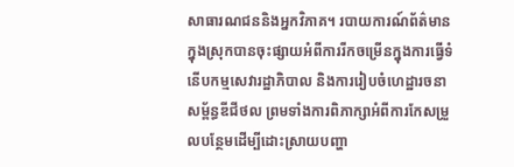សាធារណជននិងអ្នកវិភាគ។ របាយការណ៍ព័ត៌មានក្នុងស្រុកបានចុះផ្សាយអំពីការរីកចម្រើនក្នុងការធ្វើទំនើបកម្មសេវារដ្ឋាភិបាល និងការរៀបចំហេដ្ឋារចនាសម្ព័ន្ធឌីជីថល ព្រមទាំងការពិភាក្សាអំពីការកែសម្រួលបន្ថែមដើម្បីដោះស្រាយបញ្ហា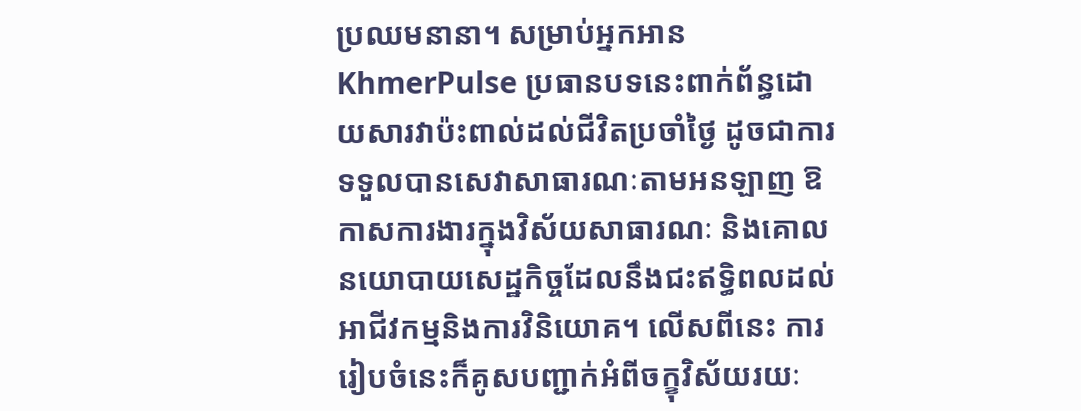ប្រឈមនានា។ សម្រាប់អ្នកអាន KhmerPulse ប្រធានបទនេះពាក់ព័ន្ធដោយសារវាប៉ះពាល់ដល់ជីវិតប្រចាំថ្ងៃ ដូចជាការទទួលបានសេវាសាធារណៈតាមអនឡាញ ឱកាសការងារក្នុងវិស័យសាធារណៈ និងគោលនយោបាយសេដ្ឋកិច្ចដែលនឹងជះឥទ្ធិពលដល់អាជីវកម្មនិងការវិនិយោគ។ លើសពីនេះ ការរៀបចំនេះក៏គូសបញ្ជាក់អំពីចក្ខុវិស័យរយៈ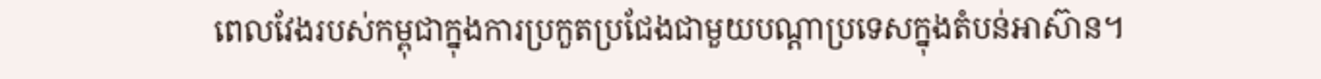ពេលវែងរបស់កម្ពុជាក្នុងការប្រកួតប្រជែងជាមួយបណ្តាប្រទេសក្នុងតំបន់អាស៊ាន។